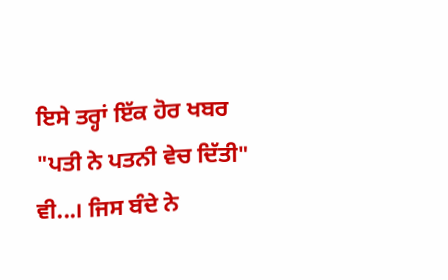ਇਸੇ ਤਰ੍ਹਾਂ ਇੱਕ ਹੋਰ ਖਬਰ "ਪਤੀ ਨੇ ਪਤਨੀ ਵੇਚ ਦਿੱਤੀ" ਵੀ...। ਜਿਸ ਬੰਦੇ ਨੇ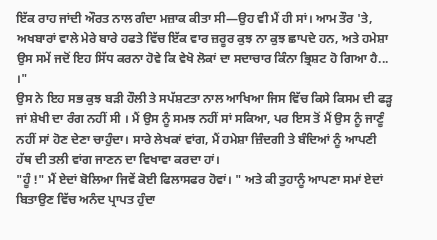ਇੱਕ ਰਾਹ ਜਾਂਦੀ ਔਰਤ ਨਾਲ ਗੰਦਾ ਮਜ਼ਾਕ ਕੀਤਾ ਸੀ—ਉਹ ਵੀ ਮੈਂ ਹੀ ਸਾਂ। ਆਮ ਤੌਰ 'ਤੇ, ਅਖਬਾਰਾਂ ਵਾਲੇ ਮੇਰੇ ਬਾਰੇ ਹਫਤੇ ਵਿੱਚ ਇੱਕ ਵਾਰ ਜ਼ਰੂਰ ਕੁਝ ਨਾ ਕੁਝ ਛਾਪਦੇ ਹਨ, ਅਤੇ ਹਮੇਸ਼ਾ ਉਸ ਸਮੇਂ ਜਦੋਂ ਇਹ ਸਿੱਧ ਕਰਨਾ ਹੋਵੇ ਕਿ ਵੇਖੋ ਲੋਕਾਂ ਦਾ ਸਦਾਚਾਰ ਕਿੰਨਾ ਭ੍ਰਿਸ਼ਟ ਹੋ ਗਿਆ ਹੈ... ।"
ਉਸ ਨੇ ਇਹ ਸਭ ਕੁਝ ਬੜੀ ਹੌਲੀ ਤੇ ਸਪੱਸ਼ਟਤਾ ਨਾਲ ਆਖਿਆ ਜਿਸ ਵਿੱਚ ਕਿਸੇ ਕਿਸਮ ਦੀ ਫੜ੍ਹ ਜਾਂ ਸ਼ੇਖੀ ਦਾ ਰੰਗ ਨਹੀਂ ਸੀ । ਮੈਂ ਉਸ ਨੂੰ ਸਮਝ ਨਹੀਂ ਸਾਂ ਸਕਿਆ, ਪਰ ਇਸ ਤੋਂ ਮੈਂ ਉਸ ਨੂੰ ਜਾਣੂੰ ਨਹੀਂ ਸਾਂ ਹੋਣ ਦੇਣਾ ਚਾਹੁੰਦਾ। ਸਾਰੇ ਲੇਖਕਾਂ ਵਾਂਗ, ਮੈਂ ਹਮੇਸ਼ਾ ਜ਼ਿੰਦਗੀ ਤੇ ਬੰਦਿਆਂ ਨੂੰ ਆਪਣੀ ਹੱਥ ਦੀ ਤਲੀ ਵਾਂਗ ਜਾਣਨ ਦਾ ਵਿਖਾਵਾ ਕਰਦਾ ਹਾਂ।
"ਹੂੰ !" ਮੈਂ ਏਦਾਂ ਬੋਲਿਆ ਜਿਵੇਂ ਕੋਈ ਫਿਲਾਸਫਰ ਹੋਵਾਂ। " ਅਤੇ ਕੀ ਤੁਹਾਨੂੰ ਆਪਣਾ ਸਮਾਂ ਏਦਾਂ ਬਿਤਾਉਣ ਵਿੱਚ ਅਨੰਦ ਪ੍ਰਾਪਤ ਹੁੰਦਾ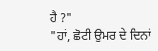ਹੈ ?"
"ਹਾਂ, ਛੋਟੀ ਉਮਰ ਦੇ ਦਿਨਾਂ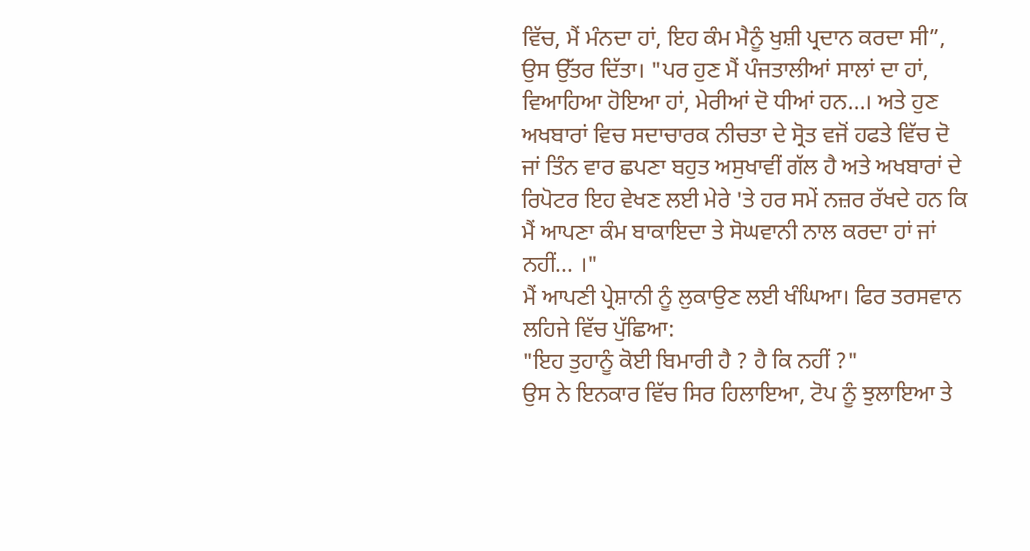ਵਿੱਚ, ਮੈਂ ਮੰਨਦਾ ਹਾਂ, ਇਹ ਕੰਮ ਮੈਨੂੰ ਖੁਸ਼ੀ ਪ੍ਰਦਾਨ ਕਰਦਾ ਸੀ”, ਉਸ ਉੱਤਰ ਦਿੱਤਾ। "ਪਰ ਹੁਣ ਮੈਂ ਪੰਜਤਾਲੀਆਂ ਸਾਲਾਂ ਦਾ ਹਾਂ, ਵਿਆਹਿਆ ਹੋਇਆ ਹਾਂ, ਮੇਰੀਆਂ ਦੋ ਧੀਆਂ ਹਨ...। ਅਤੇ ਹੁਣ ਅਖਬਾਰਾਂ ਵਿਚ ਸਦਾਚਾਰਕ ਨੀਚਤਾ ਦੇ ਸ੍ਰੋਤ ਵਜੋਂ ਹਫਤੇ ਵਿੱਚ ਦੋ ਜਾਂ ਤਿੰਨ ਵਾਰ ਛਪਣਾ ਬਹੁਤ ਅਸੁਖਾਵੀਂ ਗੱਲ ਹੈ ਅਤੇ ਅਖਬਾਰਾਂ ਦੇ ਰਿਪੋਟਰ ਇਹ ਵੇਖਣ ਲਈ ਮੇਰੇ 'ਤੇ ਹਰ ਸਮੇਂ ਨਜ਼ਰ ਰੱਖਦੇ ਹਨ ਕਿ ਮੈਂ ਆਪਣਾ ਕੰਮ ਬਾਕਾਇਦਾ ਤੇ ਸੋਘਵਾਨੀ ਨਾਲ ਕਰਦਾ ਹਾਂ ਜਾਂ ਨਹੀਂ... ।"
ਮੈਂ ਆਪਣੀ ਪ੍ਰੇਸ਼ਾਨੀ ਨੂੰ ਲੁਕਾਉਣ ਲਈ ਖੰਘਿਆ। ਫਿਰ ਤਰਸਵਾਨ ਲਹਿਜੇ ਵਿੱਚ ਪੁੱਛਿਆ:
"ਇਹ ਤੁਹਾਨੂੰ ਕੋਈ ਬਿਮਾਰੀ ਹੈ ? ਹੈ ਕਿ ਨਹੀਂ ?"
ਉਸ ਨੇ ਇਨਕਾਰ ਵਿੱਚ ਸਿਰ ਹਿਲਾਇਆ, ਟੋਪ ਨੂੰ ਝੁਲਾਇਆ ਤੇ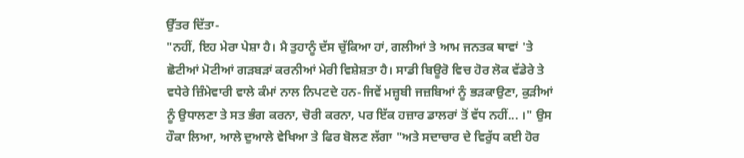ਉੱਤਰ ਦਿੱਤਾ-
"ਨਹੀਂ, ਇਹ ਮੇਰਾ ਪੇਸ਼ਾ ਹੈ। ਮੈ ਤੁਹਾਨੂੰ ਦੱਸ ਚੁੱਕਿਆ ਹਾਂ, ਗਲੀਆਂ ਤੇ ਆਮ ਜਨਤਕ ਥਾਵਾਂ 'ਤੇ ਛੋਟੀਆਂ ਮੋਟੀਆਂ ਗੜਬੜਾਂ ਕਰਨੀਆਂ ਮੇਰੀ ਵਿਸ਼ੇਸ਼ਤਾ ਹੈ। ਸਾਡੀ ਬਿਊਰੋ ਵਿਚ ਹੋਰ ਲੋਕ ਵੱਡੇਰੇ ਤੇ ਵਧੇਰੇ ਜ਼ਿੰਮੇਵਾਰੀ ਵਾਲੇ ਕੰਮਾਂ ਨਾਲ ਨਿਪਟਦੇ ਹਨ-ਜਿਵੇਂ ਮਜ਼੍ਹਬੀ ਜਜ਼ਬਿਆਂ ਨੂੰ ਭੜਕਾਉਣਾ, ਕੁੜੀਆਂ ਨੂੰ ਉਧਾਲਣਾ ਤੇ ਸਤ ਭੰਗ ਕਰਨਾ, ਚੋਰੀ ਕਰਨਾ, ਪਰ ਇੱਕ ਹਜ਼ਾਰ ਡਾਲਰਾਂ ਤੋਂ ਵੱਧ ਨਹੀਂ... ।" ਉਸ ਹੌਕਾ ਲਿਆ, ਆਲੇ ਦੁਆਲੇ ਵੇਖਿਆ ਤੇ ਫਿਰ ਬੋਲਣ ਲੱਗਾ "ਅਤੇ ਸਦਾਚਾਰ ਦੇ ਵਿਰੁੱਧ ਕਈ ਹੋਰ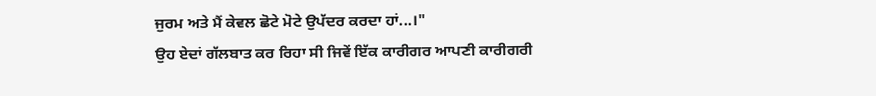ਜੁਰਮ ਅਤੇ ਮੈਂ ਕੇਵਲ ਛੋਟੇ ਮੋਟੇ ਉਪੱਦਰ ਕਰਦਾ ਹਾਂ...।"
ਉਹ ਏਦਾਂ ਗੱਲਬਾਤ ਕਰ ਰਿਹਾ ਸੀ ਜਿਵੇਂ ਇੱਕ ਕਾਰੀਗਰ ਆਪਣੀ ਕਾਰੀਗਰੀ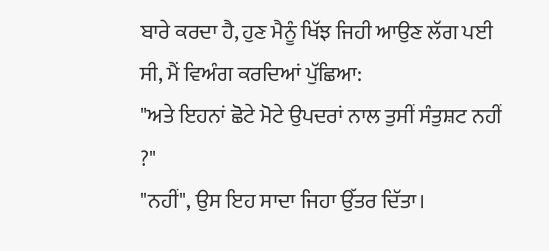ਬਾਰੇ ਕਰਦਾ ਹੈ, ਹੁਣ ਮੈਨੂੰ ਖਿੱਝ ਜਿਹੀ ਆਉਣ ਲੱਗ ਪਈ ਸੀ, ਮੈਂ ਵਿਅੰਗ ਕਰਦਿਆਂ ਪੁੱਛਿਆ:
"ਅਤੇ ਇਹਨਾਂ ਛੋਟੇ ਮੋਟੇ ਉਪਦਰਾਂ ਨਾਲ ਤੁਸੀਂ ਸੰਤੁਸ਼ਟ ਨਹੀਂ ?"
"ਨਹੀਂ", ਉਸ ਇਹ ਸਾਦਾ ਜਿਹਾ ਉੱਤਰ ਦਿੱਤਾ।